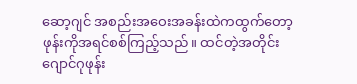ဆော့ဂျင် အစည်းအဝေးအခန်းထဲကထွက်တော့
ဖုန်းကိုအရင်စစ်ကြည့်သည်။ ထင်တဲ့အတိုင်း
ဂျောင်ဂုဖုန်း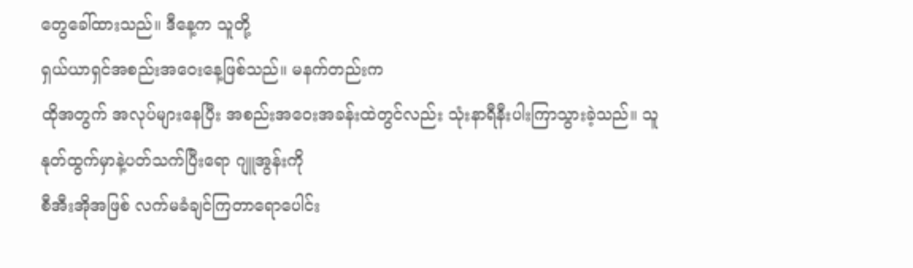တွေခေါ်ထားသည်။ ဒီနေ့က သူတို့
ရှယ်ယာရှင်အစည်းအဝေးနေ့ဖြစ်သည်။ မနက်တည်းက
ထိုအတွက် အလုပ်များနေပြီး အစည်းအဝေးအခန်းထဲတွင်လည်း သုံးနာရီနီးပါးကြာသွားခဲ့သည်။ သူနုတ်ထွက်မှာနဲ့ပတ်သက်ပြီးရော ဂျူအွန်းကို
စီအီးအိုအဖြစ် လက်မခံချင်ကြတာရောပေါင်း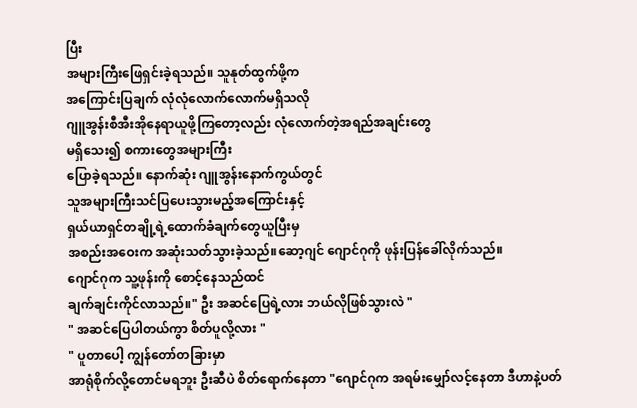ပြီး
အများကြီးဖြေရှင်းခဲ့ရသည်။ သူနုတ်ထွက်ဖို့က
အကြောင်းပြချက် လုံလုံလောက်လောက်မရှိသလို
ဂျူအွန်းစီအီးအိုနေရာယူဖို့ကြတော့လည်း လုံလောက်တဲ့အရည်အချင်းတွေ
မရှိသေး၍ စကားတွေအများကြီး
ပြောခဲ့ရသည်။ နောက်ဆုံး ဂျူအွန်းနောက်ကွယ်တွင်
သူအများကြီးသင်ပြပေးသွားမည့်အကြောင်းနှင့်
ရှယ်ယာရှင်တချို့ရဲ့ထောက်ခံချက်တွေယူပြီးမှ
အစည်းအဝေးက အဆုံးသတ်သွားခဲ့သည်။ဆော့ဂျင် ဂျောင်ဂုကို ဖုန်းပြန်ခေါ်လိုက်သည်။
ဂျောင်ဂုက သူ့ဖုန်းကို စောင့်နေသည်ထင်
ချက်ချင်းကိုင်လာသည်။" ဦး အဆင်ပြေရဲ့လား ဘယ်လိုဖြစ်သွားလဲ "
" အဆင်ပြေပါတယ်ကွာ စိတ်ပူလို့လား "
" ပူတာပေါ့ ကျွန်တော်တခြားမှာ
အာရုံစိုက်လို့တောင်မရဘူး ဦးဆီပဲ စိတ်ရောက်နေတာ "ဂျောင်ဂုက အရမ်းမျှော်လင့်နေတာ ဒီဟာနဲ့ပတ်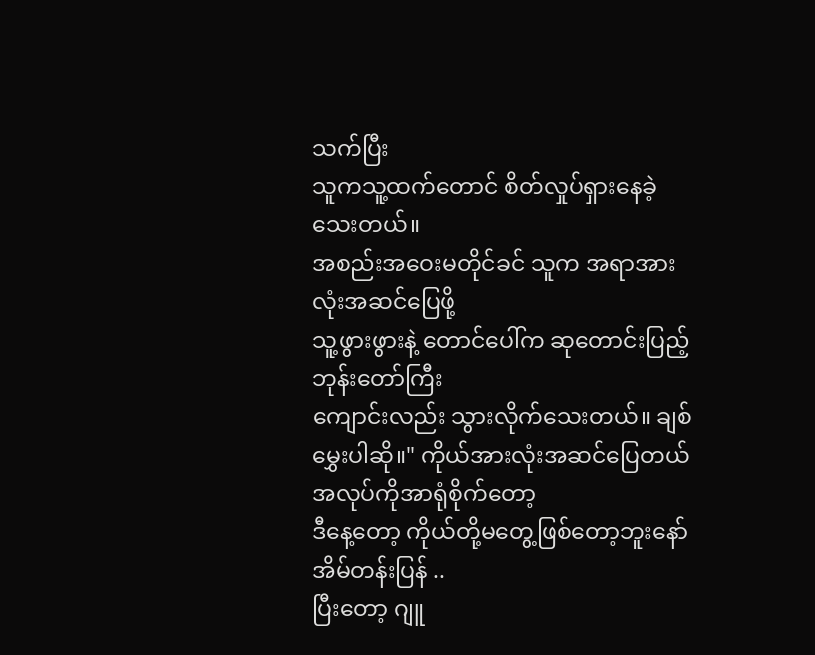သက်ပြီး
သူကသူ့ထက်တောင် စိတ်လှုပ်ရှားနေခဲ့သေးတယ်။
အစည်းအဝေးမတိုင်ခင် သူက အရာအားလုံးအဆင်ပြေဖို့
သူ့ဖွားဖွားနဲ့ တောင်ပေါ်က ဆုတောင်းပြည့်ဘုန်းတော်ကြီး
ကျောင်းလည်း သွားလိုက်သေးတယ်။ ချစ်မွှေးပါဆို။" ကိုယ်အားလုံးအဆင်ပြေတယ် အလုပ်ကိုအာရုံစိုက်တော့
ဒီနေ့တော့ ကိုယ်တို့မတွေ့ဖြစ်တော့ဘူးနော် အိမ်တန်းပြန် ..
ပြီးတော့ ဂျူ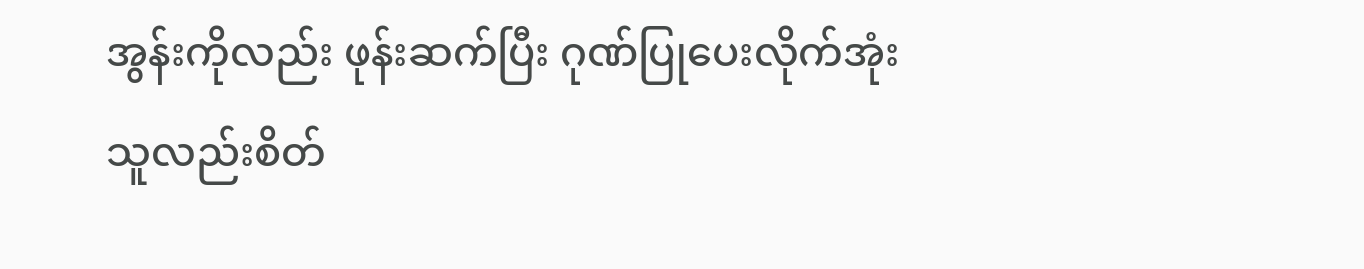အွန်းကိုလည်း ဖုန်းဆက်ပြီး ဂုဏ်ပြုပေးလိုက်အုံး
သူလည်းစိတ်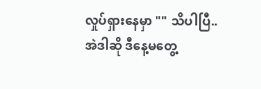လှုပ်ရှားနေမှာ "" သိပါပြီ.. အဲဒါဆို ဒီနေ့မတွေ့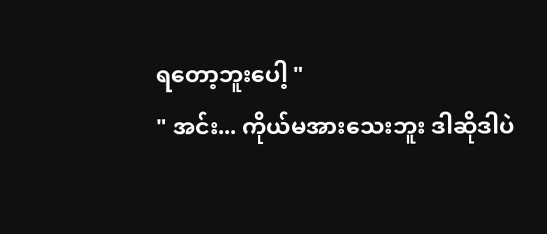ရတော့ဘူးပေါ့ "
" အင်း... ကိုယ်မအားသေးဘူး ဒါဆိုဒါပဲ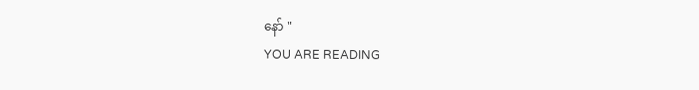နော် "
YOU ARE READING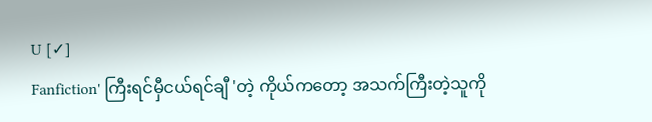U [✓]
Fanfiction' ကြီးရင်မှီငယ်ရင်ချီ 'တဲ့ ကိုယ်ကတော့ အသက်ကြီးတဲ့သူကို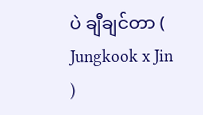ပဲ ချီချင်တာ ( Jungkook x Jin )